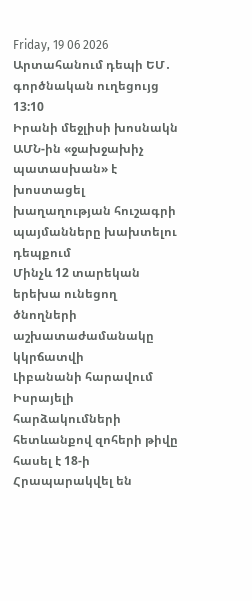Friday, 19 06 2026
Արտահանում դեպի ԵՄ․ գործնական ուղեցույց
13:10
Իրանի մեջլիսի խոսնակն ԱՄՆ-ին «ջախջախիչ պատասխան» է խոստացել խաղաղության հուշագրի պայմանները խախտելու դեպքում
Մինչև 12 տարեկան երեխա ունեցող ծնողների աշխատաժամանակը կկրճատվի
Լիբանանի հարավում Իսրայելի հարձակումների հետևանքով զոհերի թիվը հասել է 18-ի
Հրապարակվել են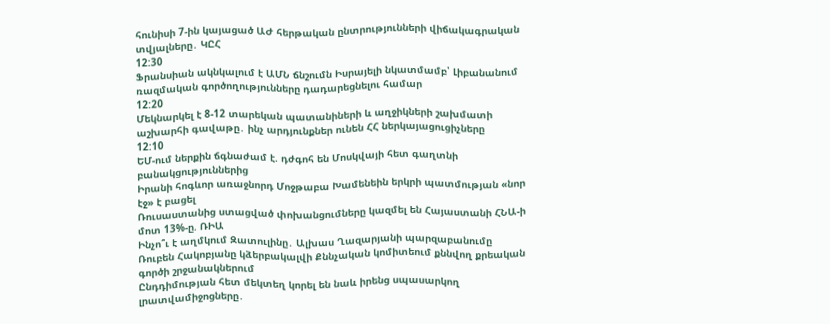հունիսի 7-ին կայացած ԱԺ հերթական ընտրությունների վիճակագրական տվյալները․ ԿԸՀ
12:30
Ֆրանսիան ակնկալում է ԱՄՆ ճնշումն Իսրայելի նկատմամբ՝ Լիբանանում ռազմական գործողությունները դադարեցնելու համար
12:20
Մեկնարկել է 8-12 տարեկան պատանիների և աղջիկների շախմատի աշխարհի գավաթը․ ինչ արդյունքներ ունեն ՀՀ ներկայացուցիչները
12:10
ԵՄ-ում ներքին ճգնաժամ է. դժգոհ են Մոսկվայի հետ գաղտնի բանակցություններից
Իրանի հոգևոր առաջնորդ Մոջթաբա Խամենեին երկրի պատմության «նոր էջ» է բացել
Ռուսաստանից ստացված փոխանցումները կազմել են Հայաստանի ՀՆԱ-ի մոտ 13%-ը. ՌԻԱ
Ինչո՞ւ է աղմկում Զատուլինը․ Ալխաս Ղազարյանի պարզաբանումը
Ռուբեն Հակոբյանը կձերբակալվի Քննչական կոմիտեում քննվող քրեական գործի շրջանակներում
Ընդդիմության հետ մեկտեղ կորել են նաև իրենց սպասարկող լրատվամիջոցները․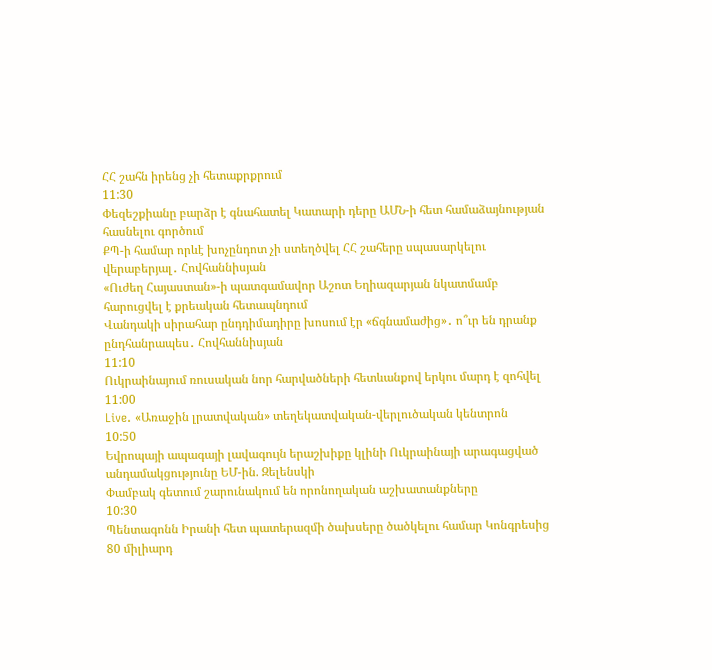ՀՀ շահն իրենց չի հետաքրքրում
11:30
Փեզեշքիանը բարձր է գնահատել Կատարի դերը ԱՄՆ-ի հետ համաձայնության հասնելու գործում
ՔՊ-ի համար որևէ խոչընդոտ չի ստեղծվել ՀՀ շահերը սպասարկելու վերաբերյալ․ Հովհաննիսյան
«Ուժեղ Հայաստան»-ի պատգամավոր Աշոտ Եղիազարյան նկատմամբ հարուցվել է քրեական հետապնդում
Վանդակի սիրահար ընդդիմադիրը խոսում էր «ճգնամաժից»․ ո՞ւր են դրանք ընդհանրապես․ Հովհաննիսյան
11:10
Ուկրաինայում ռուսական նոր հարվածների հետևանքով երկու մարդ է զոհվել
11:00
Live. «Առաջին լրատվական» տեղեկատվական-վերլուծական կենտրոն
10:50
Եվրոպայի ապագայի լավագույն երաշխիքը կլինի Ուկրաինայի արագացված անդամակցությունը ԵՄ-ին. Զելենսկի
Փամբակ գետում շարունակում են որոնողական աշխատանքները
10:30
Պենտագոնն Իրանի հետ պատերազմի ծախսերը ծածկելու համար Կոնգրեսից 80 միլիարդ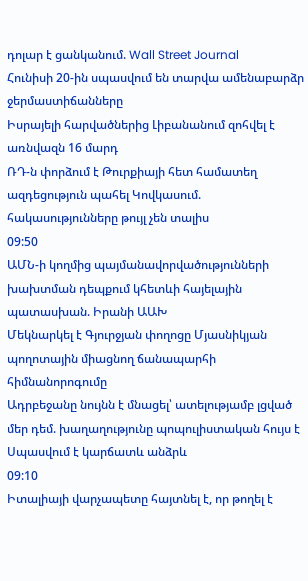դոլար է ցանկանում. Wall Street Journal
Հունիսի 20-ին սպասվում են տարվա ամենաբարձր ջերմաստիճանները
Իսրայելի հարվածներից Լիբանանում զոհվել է առնվազն 16 մարդ
ՌԴ-ն փորձում է Թուրքիայի հետ համատեղ ազդեցություն պահել Կովկասում. հակասությունները թույլ չեն տալիս
09:50
ԱՄՆ-ի կողմից պայմանավորվածությունների խախտման դեպքում կհետևի հայելային պատասխան. Իրանի ԱԱԽ
Մեկնարկել է Գյուրջյան փողոցը Մյասնիկյան պողոտային միացնող ճանապարհի հիմնանորոգումը
Ադրբեջանը նույնն է մնացել՝ ատելությամբ լցված մեր դեմ. խաղաղությունը պոպուլիստական հույս է
Սպասվում է կարճատև անձրև
09:10
Իտալիայի վարչապետը հայտնել է, որ թողել է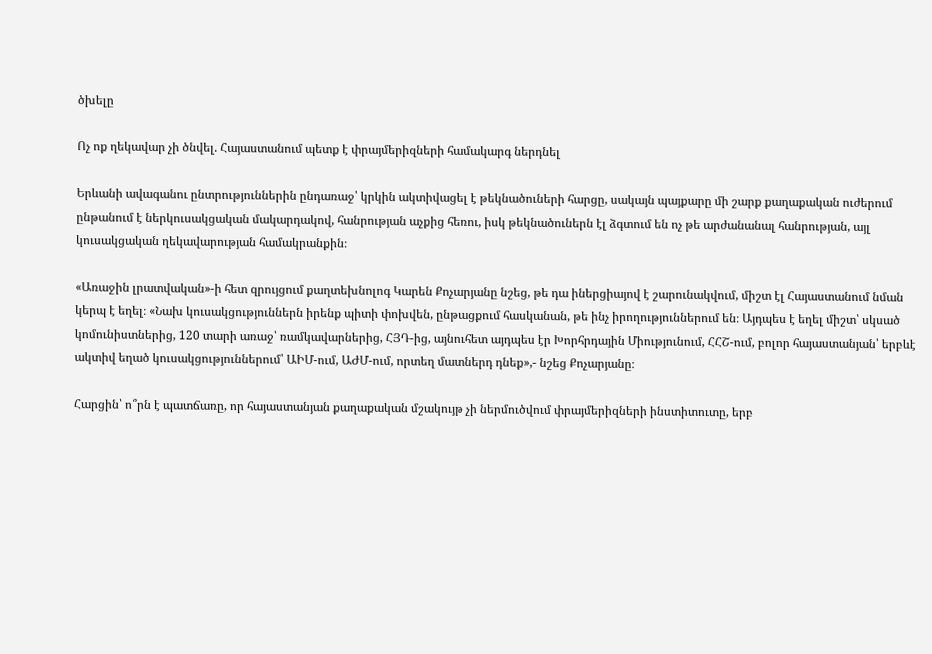ծխելը

Ոչ ոք ղեկավար չի ծնվել. Հայաստանում պետք է փրայմերիզների համակարգ ներդնել

Երևանի ավագանու ընտրություններին ընդառաջ՝ կրկին ակտիվացել է թեկնածուների հարցը, սակայն պայքարը մի շարք քաղաքական ուժերում ընթանում է ներկուսակցական մակարդակով, հանրության աչքից հեռու, իսկ թեկնածուներն էլ ձգտում են ոչ թե արժանանալ հանրության, այլ կուսակցական ղեկավարության համակրանքին։

«Առաջին լրատվական»-ի հետ զրույցում քաղտեխնոլոգ Կարեն Քոչարյանը նշեց, թե դա իներցիայով է շարունակվում, միշտ էլ Հայաստանում նման կերպ է եղել։ «Նախ կուսակցություններն իրենք պիտի փոխվեն, ընթացքում հասկանան, թե ինչ իրողություններում են։ Այդպես է եղել միշտ՝ սկսած կոմունիստներից, 120 տարի առաջ՝ ռամկավարներից, ՀՅԴ-ից, այնուհետ այդպես էր Խորհրդային Միությունում, ՀՀՇ-ում, բոլոր հայաստանյան՝ երբևէ ակտիվ եղած կուսակցություններում՝ ԱԻՄ-ում, ԱԺՄ-ում, որտեղ մատներդ դնեք»,- նշեց Քոչարյանը։

Հարցին՝ ո՞րն է պատճառը, որ հայաստանյան քաղաքական մշակույթ չի ներմուծվում փրայմերիզների ինստիտուտը, երբ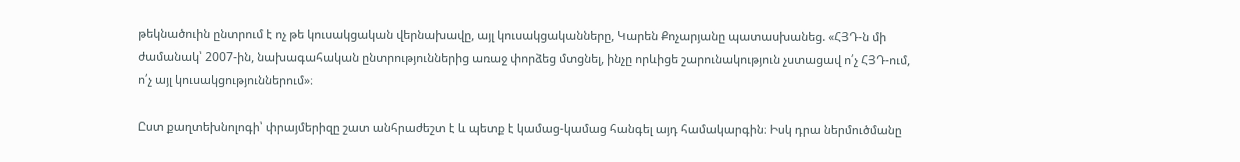թեկնածուին ընտրում է ոչ թե կուսակցական վերնախավը, այլ կուսակցականները, Կարեն Քոչարյանը պատասխանեց. «ՀՅԴ-ն մի ժամանակ՝ 2007-ին, նախագահական ընտրություններից առաջ փորձեց մտցնել, ինչը որևիցե շարունակություն չստացավ ո՛չ ՀՅԴ-ում, ո՛չ այլ կուսակցություններում»։

Ըստ քաղտեխնոլոգի՝ փրայմերիզը շատ անհրաժեշտ է և պետք է կամաց-կամաց հանգել այդ համակարգին։ Իսկ դրա ներմուծմանը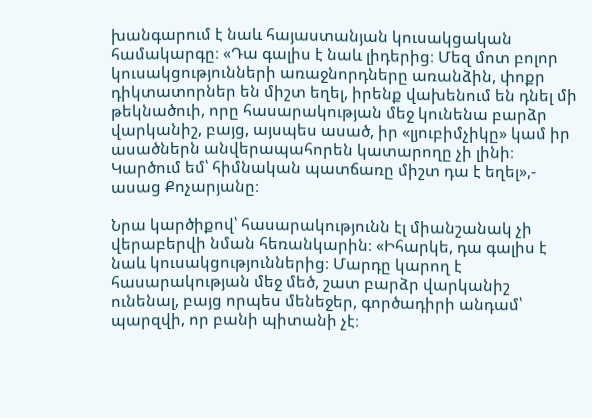խանգարում է նաև հայաստանյան կուսակցական համակարգը։ «Դա գալիս է նաև լիդերից։ Մեզ մոտ բոլոր կուսակցությունների առաջնորդները առանձին, փոքր դիկտատորներ են միշտ եղել, իրենք վախենում են դնել մի թեկնածուի, որը հասարակության մեջ կունենա բարձր վարկանիշ, բայց, այսպես ասած, իր «լյուբիմչիկը» կամ իր ասածներն անվերապահորեն կատարողը չի լինի։ Կարծում եմ՝ հիմնական պատճառը միշտ դա է եղել»,- ասաց Քոչարյանը։

Նրա կարծիքով՝ հասարակությունն էլ միանշանակ չի վերաբերվի նման հեռանկարին։ «Իհարկե, դա գալիս է նաև կուսակցություններից։ Մարդը կարող է հասարակության մեջ մեծ, շատ բարձր վարկանիշ ունենալ, բայց որպես մենեջեր, գործադիրի անդամ՝ պարզվի, որ բանի պիտանի չէ։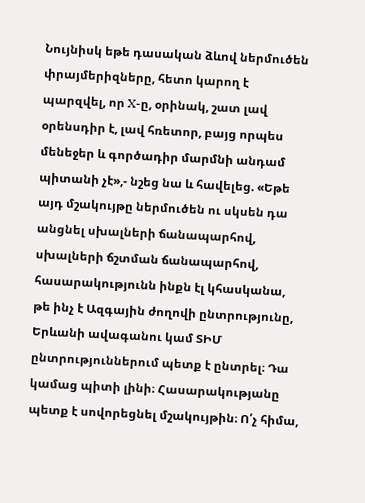Նույնիսկ եթե դասական ձևով ներմուծեն փրայմերիզները, հետո կարող է պարզվել, որ X-ը, օրինակ, շատ լավ օրենսդիր է, լավ հռետոր, բայց որպես մենեջեր և գործադիր մարմնի անդամ պիտանի չէ»,- նշեց նա և հավելեց. «Եթե այդ մշակույթը ներմուծեն ու սկսեն դա անցնել սխալների ճանապարհով, սխալների ճշտման ճանապարհով, հասարակությունն ինքն էլ կհասկանա, թե ինչ է Ազգային ժողովի ընտրությունը, Երևանի ավագանու կամ ՏԻՄ ընտրություններում պետք է ընտրել։ Դա կամաց պիտի լինի։ Հասարակությանը պետք է սովորեցնել մշակույթին։ Ո՛չ հիմա,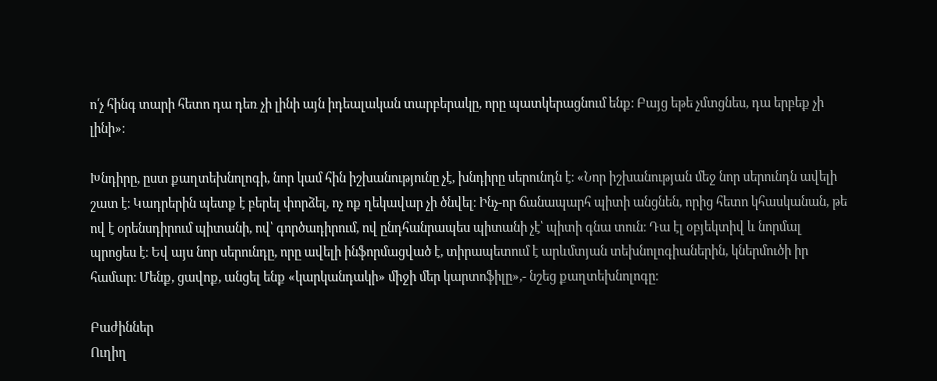ո՛չ հինգ տարի հետո դա դեռ չի լինի այն իդեալական տարբերակը, որը պատկերացնում ենք։ Բայց եթե չմտցնես, դա երբեք չի լինի»։

Խնդիրը, ըստ քաղտեխնոլոգի, նոր կամ հին իշխանությունը չէ, խնդիրը սերունդն է։ «Նոր իշխանության մեջ նոր սերունդն ավելի շատ է։ Կադրերին պետք է բերել փորձել, ոչ ոք ղեկավար չի ծնվել։ Ինչ-որ ճանապարհ պիտի անցնեն, որից հետո կհասկանան, թե ով է օրենսդիրում պիտանի, ով՝ գործադիրում, ով ընդհանրապես պիտանի չէ՝ պիտի գնա տուն։ Դա էլ օբյեկտիվ և նորմալ պրոցես է։ Եվ այս նոր սերունդը, որը ավելի ինֆորմացված է, տիրապետում է արևմտյան տեխնոլոգիաներին, կներմուծի իր համար։ Մենք, ցավոք, անցել ենք «կարկանդակի» միջի մեր կարտոֆիլը»,- նշեց քաղտեխնոլոգը։

Բաժիններ
Ուղիղ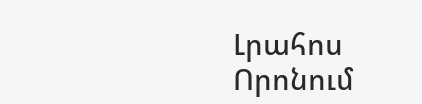Լրահոս
Որոնում